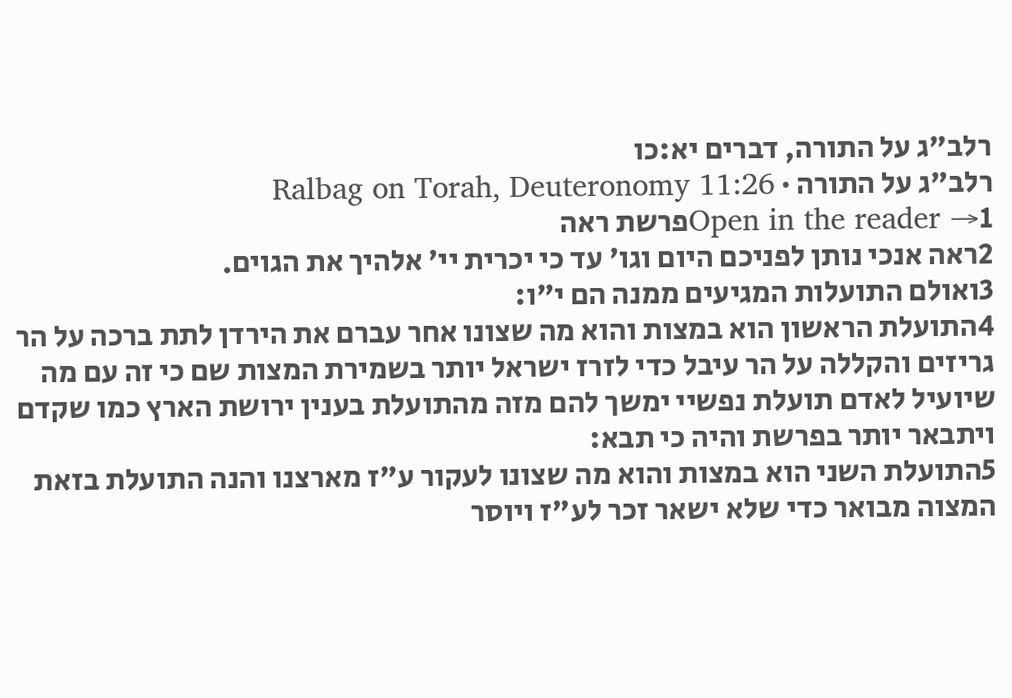רלב"ג על התורה, דברים יא:כו
רלב"ג על התורה · Ralbag on Torah, Deuteronomy 11:26
Open in the reader →1פרשת ראה
2ראה אנכי נותן לפניכם היום וגו' עד כי יכרית יי' אלהיך את הגוים.
3ואולם התועלות המגיעים ממנה הם י"ו:
4התועלת הראשון הוא במצות והוא מה שצונו אחר עברם את הירדן לתת ברכה על הר גריזים והקללה על הר עיבל כדי לזרז ישראל יותר בשמירת המצות שם כי זה עם מה שיועיל לאדם תועלת נפשיי ימשך להם מזה מהתועלת בענין ירושת הארץ כמו שקדם ויתבאר יותר בפרשת והיה כי תבא:
5התועלת השני הוא במצות והוא מה שצונו לעקור ע"ז מארצנו והנה התועלת בזאת המצוה מבואר כדי שלא ישאר זכר לע"ז ויוסר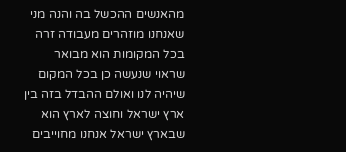מהאנשים ההכשל בה והנה מני שאנחנו מוזהרים מעבודה זרה בכל המקומות הוא מבואר שראוי שנעשה כן בכל המקום שיהיה לנו ואולם ההבדל בזה בין ארץ ישראל וחוצה לארץ הוא שבארץ ישראל אנחנו מחוייבים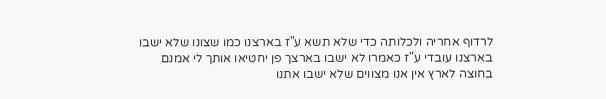לרדוף אחריה ולכלותה כדי שלא תשא ע"ז בארצנו כמו שצונו שלא ישבו בארצנו עובדי ע"ז כאמרו לא ישבו בארצך פן יחטיאו אותך לי אמנם בחוצה לארץ אין אנו מצווים שלא ישבו אתנו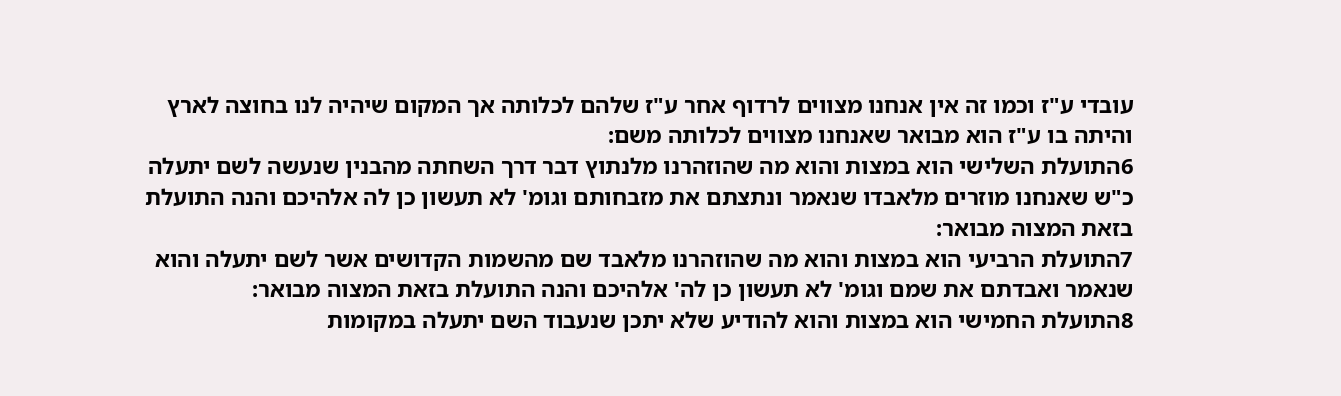עובדי ע"ז וכמו זה אין אנחנו מצווים לרדוף אחר ע"ז שלהם לכלותה אך המקום שיהיה לנו בחוצה לארץ והיתה בו ע"ז הוא מבואר שאנחנו מצווים לכלותה משם:
6התועלת השלישי הוא במצות והוא מה שהוזהרנו מלנתוץ דבר דרך השחתה מהבנין שנעשה לשם יתעלה כ"ש שאנחנו מוזרים מלאבדו שנאמר ונתצתם את מזבחותם וגומ' לא תעשון כן לה אלהיכם והנה התועלת בזאת המצוה מבואר:
7התועלת הרביעי הוא במצות והוא מה שהוזהרנו מלאבד שם מהשמות הקדושים אשר לשם יתעלה והוא שנאמר ואבדתם את שמם וגומ' לא תעשון כן לה' אלהיכם והנה התועלת בזאת המצוה מבואר:
8התועלת החמישי הוא במצות והוא להודיע שלא יתכן שנעבוד השם יתעלה במקומות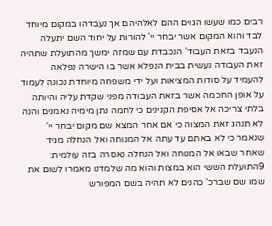רבים כמו שעשו הגוים ההם לאלהיהם אך נעבדהו במקום מיוחד לבד והוא המקום אשר יבחר יי' להורות על יחוד השם יתעלה הנעבד בזאת העבוד' הנכבדת עם שמזה ימשך מהתועלת שתהיה זאת העבודה נעשית בבית הנפלא אשר בו הישרה נפלאה להעמיד על סודות המציאות ועל ידי משפחה מיוחדת נכונה לעמוד על אופן החכמה אשר בזאת העבודה מפני שקדת עליה והיותה בלתי צריכה אל אסיפת הקנינים כי לחמה נתן מימיה נאמנים והנה לא תנהג זאת המצוה כי אם אחר המצא שם מקום יבחר יי' שנאמר כי לא באתם עד עתה אל המנוחה ואל הנחלה מגיד שאחר שבאו אל המנוחה ואל הנחלה נאסרה בזה עולמית:
9התועלת הששי הוא במצות והוא מה שלמדנו מאמרו לשום את שמו שם שברכ' כהנים לא תהיה בשם המפורש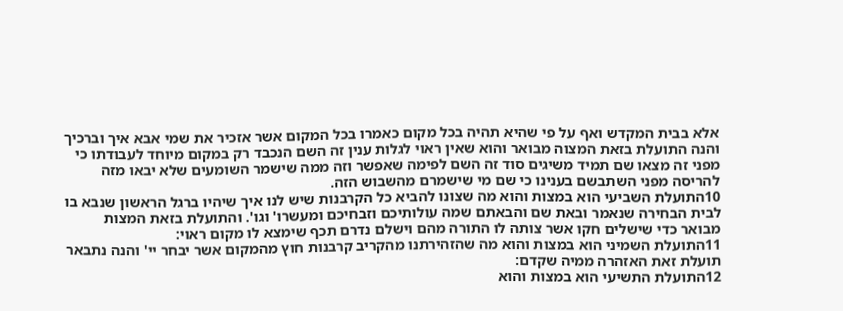אלא בבית המקדש ואף על פי שהיא תהיה בכל מקום כאמרו בכל המקום אשר אזכיר את שמי אבא איך וברכיך והנה התועלת בזאת המצוה מבואר והוא שאין ראוי לגלות ענין זה השם הנכבד רק במקום מיוחד לעבודתו כי מפני זה מצאו שם תמיד משיגים סוד זה השם לפימה שאפשר וזה ממה שישמר השומעים שלא יבאו מזה להריסה מפני השתבשם בענינו כי שם מי שישמרם מהשבוש הזה.
10התועלת השביעי הוא במצות והוא מה שצונו להביא כל הקרבנות שיש לנו איך שיהיו ברגל הראשון שנבא בו לבית הבחירה שנאמר ובאת שם והבאתם שמה עולותיכם וזבחיכם ומעשרו' וגו'. והתועלת בזאת המצות מבואר כדי שישלים חקו אשר צותה לו התורה מהם וישלם נדרם תכף שימצא לו מקום ראוי:
11התועלת השמיני הוא במצות והוא מה שהזהירתנו מהקריב קרבנות חוץ מהמקום אשר יבחר יי' והנה נתבאר תועלת זאת האזהרה ממיה שקדם:
12התועלת התשיעי הוא במצות והוא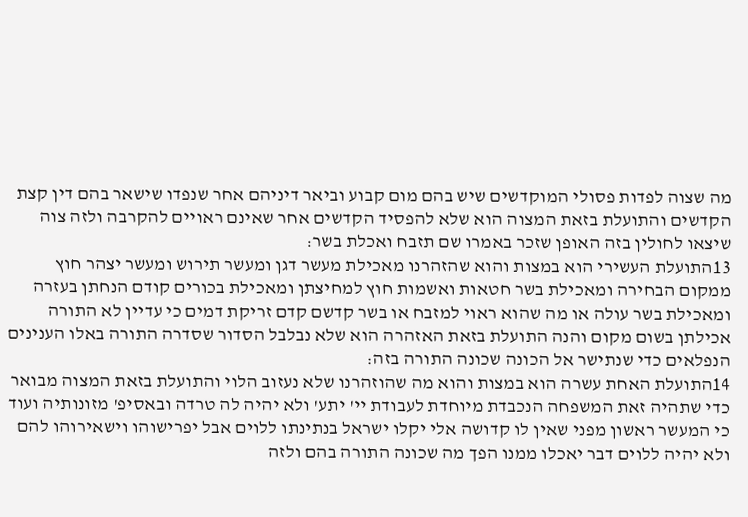מה שצוה לפדות פסולי המוקדשים שיש בהם מום קבוע וביאר דיניהם אחר שנפדו שישאר בהם דין קצת הקדשים והתועלת בזאת המצוה הוא שלא להפסיד הקדשים אחר שאינם ראויים להקרבה ולזה צוה שיצאו לחולין בזה האופן שזכר באמרו שם תזבח ואכלת בשר:
13התועלת העשירי הוא במצות והוא שהזהרנו מאכילת מעשר דגן ומעשר תירוש ומעשר יצהר חוץ ממקום הבחירה ומאכילת בשר חטאות ואשמות חוץ למחיצתן ומאכילת בכורים קודם הנחתן בעזרה ומאכילת בשר עולה או מה שהוא ראוי למזבח או בשר קדשם קדם זריקת דמים כי עדיין לא התורה אכילתן בשום מקום והנה התועלת בזאת האזהרה הוא שלא נבלבל הסדור שסדרה התורה באלו הענינים הנפלאים כדי שנתישר אל הכונה שכונה התורה בזה:
14התועלת האחת עשרה הוא במצות והוא מה שהוזהרנו שלא נעזוב הלוי והתועלת בזאת המצוה מבואר כדי שתהיה זאת המשפחה הנכבדת מיוחדת לעבודת יי' יתע' ולא יהיה לה טרדה ובאסיפ' מזונותיה ועוד כי המעשר ראשון מפני שאין לו קדושה אלי יקלו ישראל בנתינתו ללוים אבל יפרישוהו וישאירוהו להם ולא יהיה ללוים דבר יאכלו ממנו הפך מה שכונה התורה בהם ולזה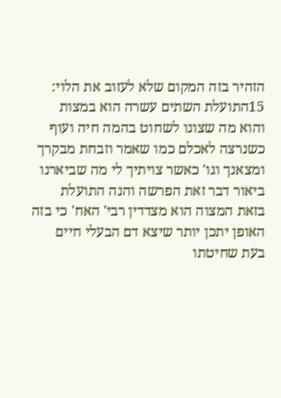הזהיר בזה המקום שלא לעזוב את הלוי:
15התועלת השתים עשרה הוא במצות והוא מה שצונו לשחוט בהמה חיה ועוף כשנרצה לאכלם כמו שאמר וזבחת מבקרך ומצאנך וגו' כאשר צויתיך לי מה שביארנו ביאור דבר זאת הפרשה והנה התועלת בזאת המצוה הוא מצדדין רבי' האח' כי בזה האופן יתכן יותר שיצא דם הבעלי חיים בעת שחיטתו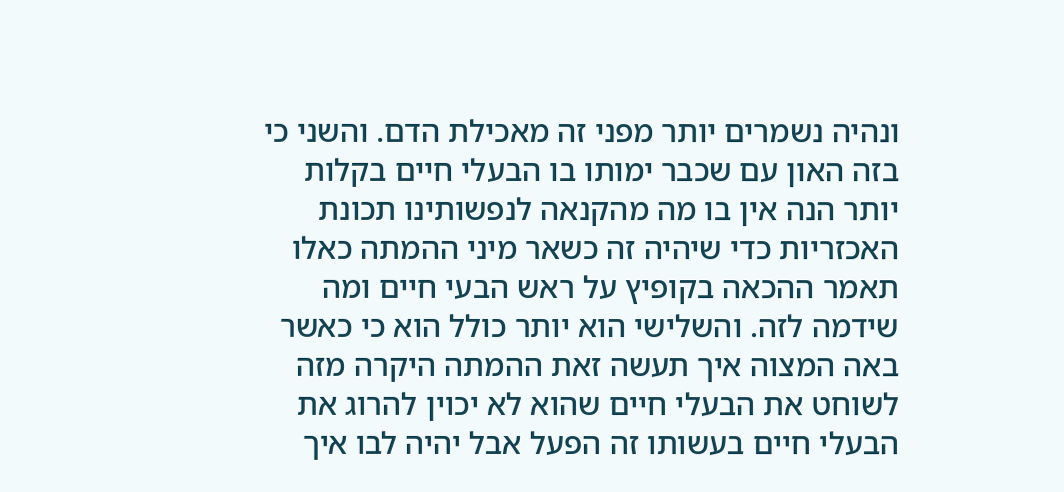ונהיה נשמרים יותר מפני זה מאכילת הדם. והשני כי בזה האון עם שכבר ימותו בו הבעלי חיים בקלות יותר הנה אין בו מה מהקנאה לנפשותינו תכונת האכזריות כדי שיהיה זה כשאר מיני ההמתה כאלו תאמר ההכאה בקופיץ על ראש הבעי חיים ומה שידמה לזה. והשלישי הוא יותר כולל הוא כי כאשר באה המצוה איך תעשה זאת ההמתה היקרה מזה לשוחט את הבעלי חיים שהוא לא יכוין להרוג את הבעלי חיים בעשותו זה הפעל אבל יהיה לבו איך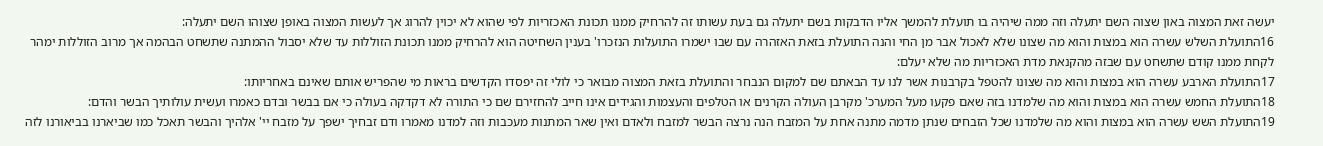יעשה זאת המצוה באון שצוה השם יתעלה וזה ממה שיהיה בו תועלת להמשך אליו הדבקות בשם יתעלה גם בעת עשותו זה להרחיק ממנו תכונת האכזריות לפי שהוא לא יכוין להרוג אך לעשות המצוה באופן שצוהו השם יתעלה:
16התועלת השלש עשרה הוא במצות והוא מה שצונו שלא לאכול אבר מן החי והנה התועלת בזאת האזהרה עם שבו ישמרו התועלות הנזכרו' בענין השחיטה הוא להרחיק ממנו תכונת הזוללות עד שלא יסבול ההמתנה שתשחט הבהמה אך מרוב הזוללות ימהר לקחת ממנו קודם שתשחט עם שבזה מהקנאת מדת האכזריות מה שלא יעלם:
17התועלת הארבע עשרה הוא במצות והוא מה שצונו להטפל בקרבנות אשר לנו עד הבאתם שם למקום הנבחר והתועלת בזאת המצוה מבואר כי לולי זה יפסדו הקדשים בראות מי שהפריש אותם שאינם באחריותו:
18התועלת החמש עשרה הוא במצות והוא מה שלמדנו בזה שאם פקעו מעל המערכ' מקרבן העולה הקרנים או הטלפים והעצמות והגידים אינו חייב להחזירם שם כי התורה לא דקדקה בעולה כי אם בבשר ובדם כאמרו ועשית עולותיך הבשר והדם:
19התועלת השש עשרה הוא במצות והוא מה שלמדנו שכל הזבחים שנתן מדמה מתנה אחת על המזבח הנה נרצה הבשר למזבח ולאדם ואין שאר המתנות מעכבות וזה למדנו מאמרו ודם זבחיך ישפך על מזבח יי' אלהיך והבשר תאכל כמו שביארנו בביאורנו לזה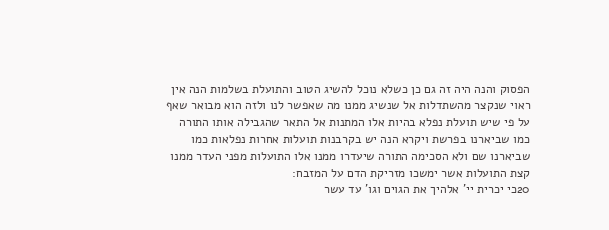הפסוק והנה היה זה גם כן כשלא נוכל להשיג הטוב והתועלת בשלמות הנה אין ראוי שנקצר מהשתדלות אל שנשיג ממנו מה שאפשר לנו ולזה הוא מבואר שאף על פי שיש תועלת נפלא בהיות אלו המתנות אל התאר שהגבילה אותו התורה כמו שביארנו בפרשת ויקרא הנה יש בקרבנות תועלות אחרות נפלאות כמו שביארנו שם ולא הסכימה התורה שיעדרו ממנו אלו התועלות מפני העדר ממנו קצת התועלות אשר ימשכו מזריקת הדם על המזבח:
20כי יכרית יי' אלהיך את הגוים וגו' עד עשר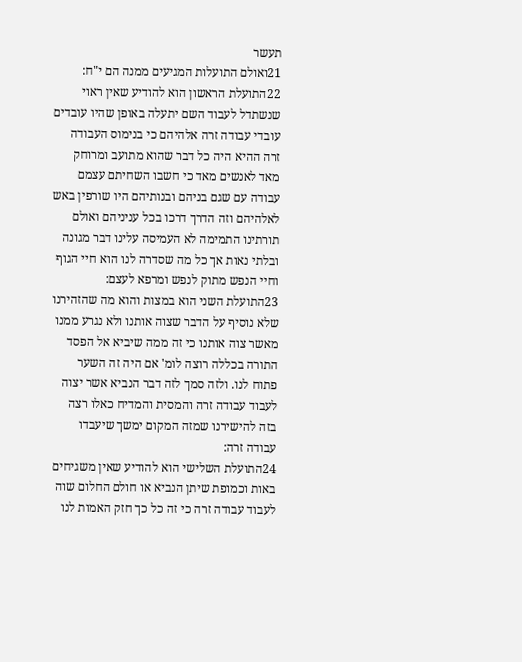תעשר
21ואולם התועלות המגיעים ממנה הם י"ח:
22התועלת הראשון הוא להודיע שאין ראוי שנשתדל לעבוד השם יתעלה באופן שהיו עובדים עובדי עבודה זרה אלהיהם כי בנימוס העבודה זרה ההיא היה כל דבר שהוא מתועב ומרוחק מאד לאנשים מאד כי חשבו השחיתם עצמם עבודה עם שגם בניהם ובנותיהם היו שורפין באש לאלהיהם וזה הדרך דרכו בכל עניניהם ואולם תורתינו התמימה לא העמיסה עלינו דבר מגונה ובלתי נאות אך כל מה שסדרה לנו הוא חיי הגוף וחיי הנפש מתוק לנפש ומרפא לעצם:
23התועלת השני הוא במצות והוא מה שהזהירנו שלא נוסיף על הדבר שצוה אותנו ולא נגרע ממנו מאשר צוה אותנו כי זה ממה שיביא אל הפסד התורה בכללה רוצה לומ' אם היה זה השער פתוח לנו. ולזה סמך לזה דבר הנביא אשר יצוה לעבוד עבודה זרה והמסית והמדיח כאלו רצה בזה להישירנו שמזה המקום ימשך שיעבדו עבודה זרה:
24התועלת השלישי הוא להודיע שאין משגיחים באות וכמופת שיתן הנביא או חולם החלום שוה לעבוד עבודה זרה כי זה כל כך חזק האמות לנו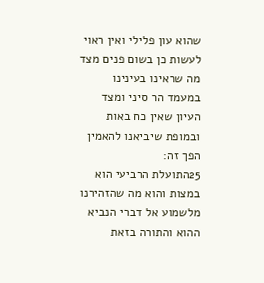שהוא עון פלילי ואין ראוי לעשות כן בשום פנים מצד מה שראינו בעינינו במעמד הר סיני ומצד העיון שאין כח באות ובמופת שיביאנו להאמין הפך זה:
25התועלת הרביעי הוא במצות והוא מה שהזהירנו מלשמוע אל דברי הנביא ההוא והתורה בזאת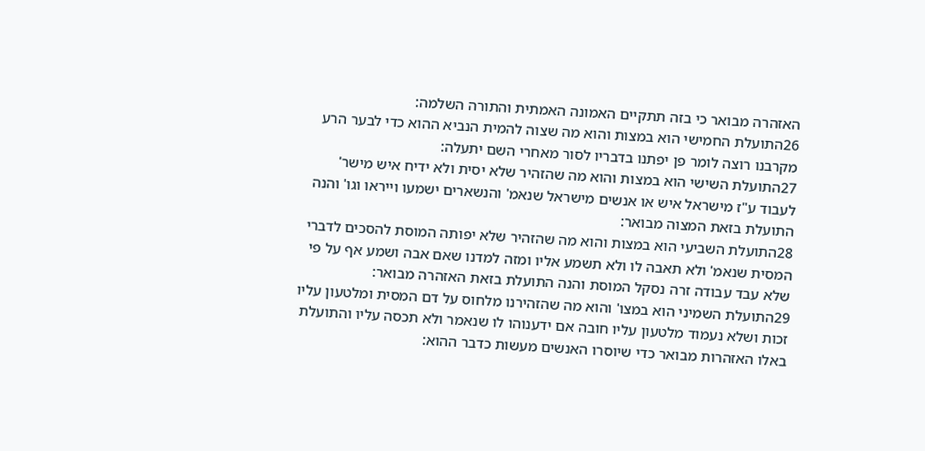האזהרה מבואר כי בזה תתקיים האמונה האמתית והתורה השלמה:
26התועלת החמישי הוא במצות והוא מה שצוה להמית הנביא ההוא כדי לבער הרע מקרבנו רוצה לומר פן יפתנו בדבריו לסור מאחרי השם יתעלה:
27התועלת השישי הוא במצות והוא מה שהזהיר שלא יסית ולא ידיח איש מישר' לעבוד ע"ז מישראל איש או אנשים מישראל שנאמ' והנשארים ישמעו וייראו וגו' והנה התועלת בזאת המצוה מבואר:
28התועלת השביעי הוא במצות והוא מה שהזהיר שלא יפותה המוסת להסכים לדברי המסית שנאמ' ולא תאבה לו ולא תשמע אליו ומזה למדנו שאם אבה ושמע אף על פי שלא עבד עבודה זרה נסקל המוסת והנה התועלת בזאת האזהרה מבואר:
29התועלת השמיני הוא במצו' והוא מה שהזהירנו מלחוס על דם המסית ומלטעון עליו זכות ושלא נעמוד מלטעון עליו חובה אם ידענוהו לו שנאמר ולא תכסה עליו והתועלת באלו האזהרות מבואר כדי שיוסרו האנשים מעשות כדבר ההוא: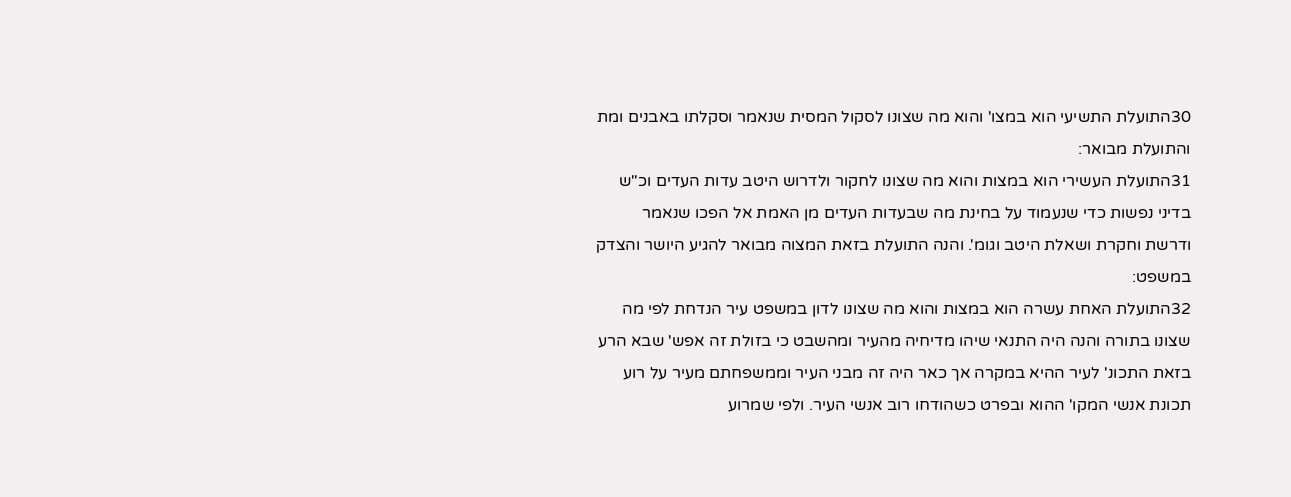30התועלת התשיעי הוא במצו' והוא מה שצונו לסקול המסית שנאמר וסקלתו באבנים ומת והתועלת מבואר:
31התועלת העשירי הוא במצות והוא מה שצונו לחקור ולדרוש היטב עדות העדים וכ"ש בדיני נפשות כדי שנעמוד על בחינת מה שבעדות העדים מן האמת אל הפכו שנאמר ודרשת וחקרת ושאלת היטב וגומ'. והנה התועלת בזאת המצוה מבואר להגיע היושר והצדק במשפט:
32התועלת האחת עשרה הוא במצות והוא מה שצונו לדון במשפט עיר הנדחת לפי מה שצונו בתורה והנה היה התנאי שיהו מדיחיה מהעיר ומהשבט כי בזולת זה אפש' שבא הרע בזאת התכונ' לעיר ההיא במקרה אך כאר היה זה מבני העיר וממשפחתם מעיר על רוע תכונת אנשי המקו' ההוא ובפרט כשהודחו רוב אנשי העיר. ולפי שמרוע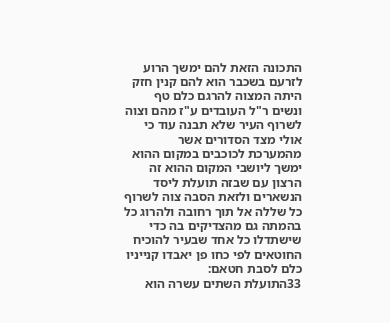התכונה הזאת להם ימשך הרוע לזרעם בשכבר הוא להם קנין חזק היתה המצוה להרגם כלם טף ונשים ר"ל העובדים ע"ז מהם וצוה לשרוף העיר שלא תבנה עוד כי אולי מצד הסדורים אשר מהמערכת לכוכבים במקום ההוא ימשך ליושבי המקום ההוא זה הרצון עם שבזה תועלת ליסד הנשארים ולזאת הסבה צוה לשרוף כל שללה אל תוך רחובה ולהרוג כל בהמתה גם מהצדיקים בה כדי שישתדלו כל אחד שבעיר להוכיח החוטאים לפי כחו פן יאבדו קנייניו כלם לסבת חטאם:
33התועלת השתים עשרה הוא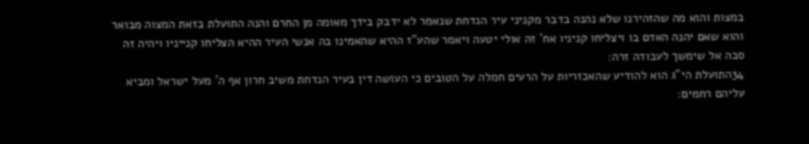במצות והוא מה שהזהירנו שלא נהנה בדבר מקניני עיר הנדחת שנאמר לא ידבק בידך מאומה מן החרם והנה התועלת בזאת המצוה מבואר והוא שאם יהנה האדם בו ויצליחו קניניו אח' זה אולי יטעה ויאמר שהע"ז ההיא שהאמינו בה אנשי העיר ההיא הצליחו קנייניו ויהיה זה סבה אל שימשך לעבודה זרה:
34התועלת הי"ג הוא להודיע שהאכזריות על הרעים חמלה על הטובים כי העושה דין בעיר הנדחת משיב חרון אף ה' מעל ישראל ומביא עליהם רחמים: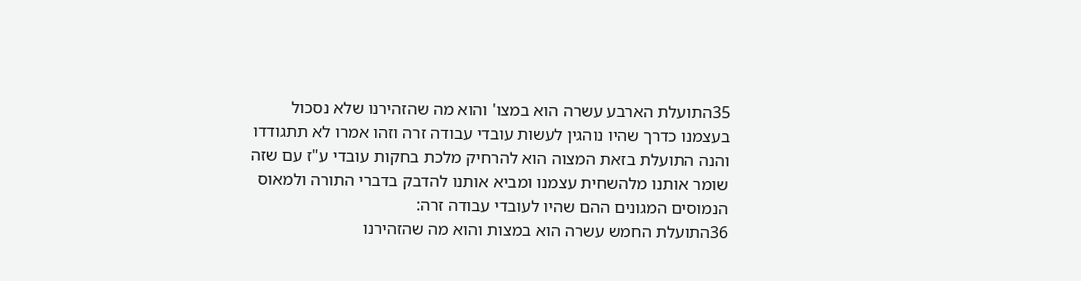35התועלת הארבע עשרה הוא במצו' והוא מה שהזהירנו שלא נסכול בעצמנו כדרך שהיו נוהגין לעשות עובדי עבודה זרה וזהו אמרו לא תתגודדו והנה התועלת בזאת המצוה הוא להרחיק מלכת בחקות עובדי ע"ז עם שזה שומר אותנו מלהשחית עצמנו ומביא אותנו להדבק בדברי התורה ולמאוס הנמוסים המגונים ההם שהיו לעובדי עבודה זרה:
36התועלת החמש עשרה הוא במצות והוא מה שהזהירנו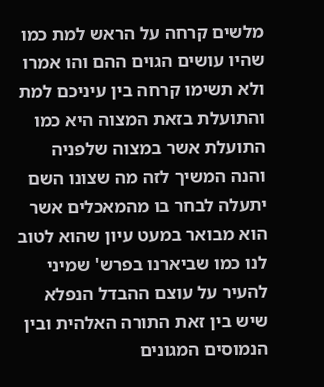מלשים קרחה על הראש למת כמו שהיו עושים הגוים ההם והו אמרו ולא תשימו קרחה בין עיניכם למת והתועלת בזאת המצוה היא כמו התועלת אשר במצוה שלפניה והנה המשיך לזה מה שצונו השם יתעלה לבחר בו מהמאכלים אשר הוא מבואר במעט עיון שהוא לטוב לנו כמו שביארנו בפרש' שמיני להעיר על עוצם ההבדל הנפלא שיש בין זאת התורה האלהית ובין הנמוסים המגונים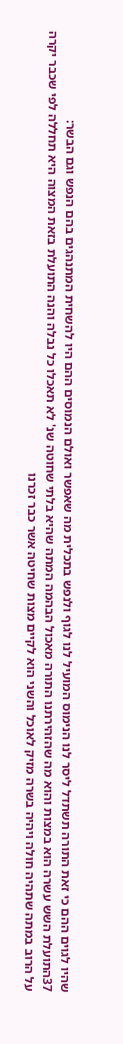שהיו לגוים ההם כי זאת התורה תשתדל ליסר לנו הנימוס המועיל לנו לגוף ולנפש בתכלית מה שאפשר ואולם הנמוסים ההם היו להשחית המתנהגים בהם הנפש וגם הבשר:
37התועלת השש עשרה הוא במצות והוא מה שהזהירתנו התורה מאכול הבהמה המתה שהיא בלתי שחוטה שנ' לא תאכלו כל נבלה והנה התועלת בזאת המצוה היא תחללה לפי שכבר יקרה על הרוב במתה שתהיה חולה ויהיה בשרה מזיק לאוכל והשני הוא לקיים מצות שחיטה אשר כבר זכרנו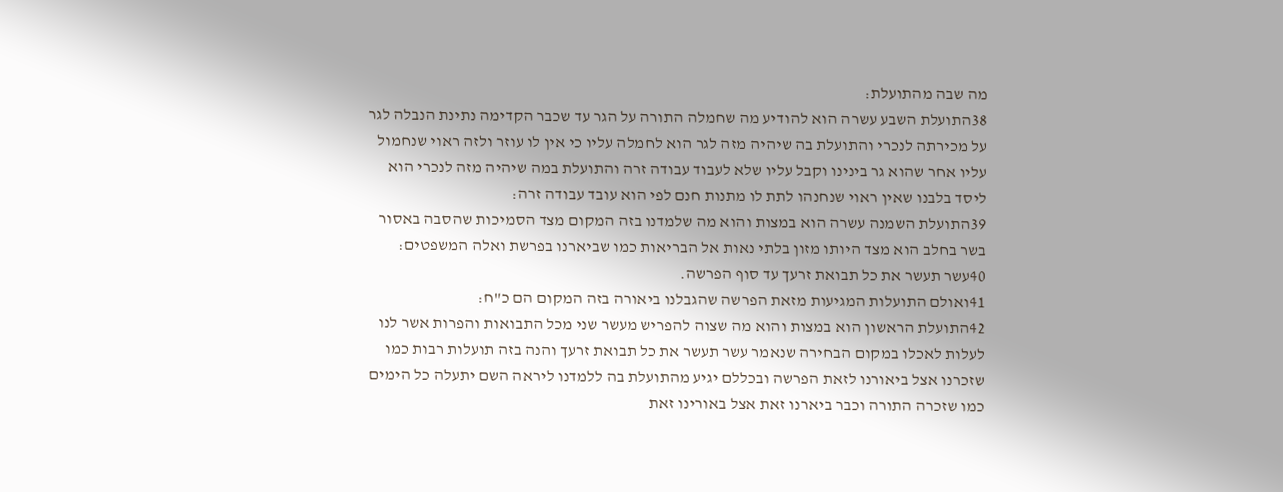מה שבה מהתועלת:
38התועלת השבע עשרה הוא להודיע מה שחמלה התורה על הגר עד שכבר הקדימה נתינת הנבלה לגר על מכירתה לנכרי והתועלת בה שיהיה מזה לגר הוא לחמלה עליו כי אין לו עוזר ולזה ראוי שנחמול עליו אחר שהוא גר בינינו וקבל עליו שלא לעבוד עבודה זרה והתועלת במה שיהיה מזה לנכרי הוא ליסד בלבנו שאין ראוי שנחנהו לתת לו מתנות חנם לפי הוא עובד עבודה זרה:
39התועלת השמנה עשרה הוא במצות והוא מה שלמדנו בזה המקום מצד הסמיכות שהסבה באסור בשר בחלב הוא מצד היותו מזון בלתי נאות אל הבריאות כמו שביארנו בפרשת ואלה המשפטים:
40עשר תעשר את כל תבואת זרעך עד סוף הפרשה.
41ואולם התועלות המגיעות מזאת הפרשה שהגבלנו ביאורה בזה המקום הם כ"ח:
42התועלת הראשון הוא במצות והוא מה שצוה להפריש מעשר שני מכל התבואות והפרות אשר לנו לעלות לאכלו במקום הבחירה שנאמר עשר תעשר את כל תבואת זרעך והנה בזה תועלות רבות כמו שזכרנו אצל ביאורנו לזאת הפרשה ובכללם יגיע מהתועלת בה ללמדנו ליראה השם יתעלה כל הימים כמו שזכרה התורה וכבר ביארנו זאת אצל באורינו זאת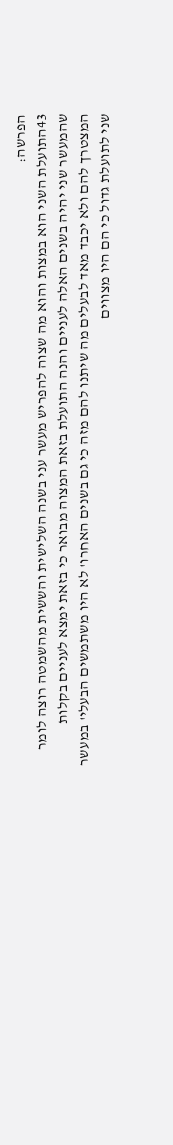הפרשה:
43התועלת השני הוא במצות והוא מה שצוה להפריש מעשר עני בשנה השלישית והששית מהשמטה רוצה לומר שהמעשר שני יהיה בשנים האלה לעניים והנה התועלת בזאת המצוה מבואר כי בזאת ימצא לעניים בקלות המצטרך להם ולא יכבד מאד לבעלים מה שיתנו להם מזה כי גם בשנים האחרו' לא היו משתמשים הבעלי' במעשר שני לתועלת גדול כי הם היו מצווים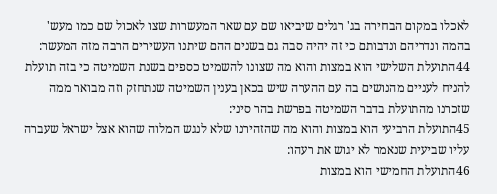לאכלו במקום הבחירה בג' רגלים שיביאו שם עם שאר המעשרות שצו לאכול שם כמו מעש' בהמה ונדריהם ונדבותם כי זה יהיה סבה גם בשנים ההם שיתנו העשירים הרבה מזה המעשר:
44התועלת השלישי הוא במצות והוא מה שצונו להשמיט כספים בשנת השמיטה כי בזה תועלת להניח לעניים מהנושים בה עם ההערה שיש בכאן בענין השמיטה שנתחזק וזה מבואר ממה שזכרנו מהתועלת בדבר השמיטה בפרשת בהר סיני:
45התועלת הרביעי הוא במצות והוא מה שהזהירנו שלא לנגש המלוה שהוא אצל ישראל שעברה עליו שביעית שנאמר לא יגוש את רעהו:
46התועלת החמישי הוא במצות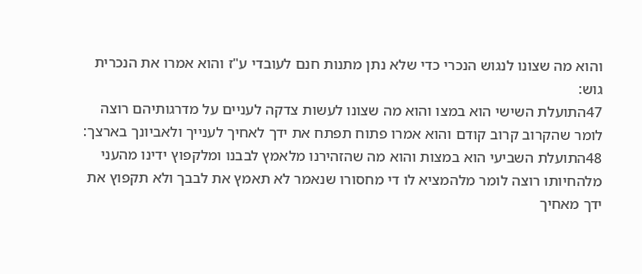והוא מה שצונו לנגוש הנכרי כדי שלא נתן מתנות חנם לעובדי ע"ז והוא אמרו את הנכרית גוש:
47התועלת השישי הוא במצו והוא מה שצונו לעשות צדקה לעניים על מדרגותיהם רוצה לומר שהקרוב קרוב קודם והוא אמרו פתוח תפתח את ידך לאחיך לענייך ולאביונך בארצך:
48התועלת השביעי הוא במצות והוא מה שהזהירנו מלאמץ לבבנו ומלקפוץ ידינו מהעני מלהחיותו רוצה לומר מלהמציא לו די מחסורו שנאמר לא תאמץ את לבבך ולא תקפוץ את ידך מאחיך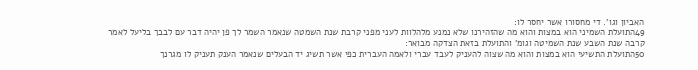האביון וגו'. די מחסורו אשר יחסר לו:
49התועלת השמיני הוא במצות והוא מה שהזהירנו שלא נמנע מלהלוות לעני מפני קרבת שנת השמטה שנאמר השמר לך פן יהיה דבר עם לבבך בליעל לאמר קרבה שנת השבע שנת השמיטה וגומ' והתועלת בזאת הצדקה מבואר:
50התועלת התשיעי הוא במצות והוא מה שצוה להעניק לעבד עברי ולאמה העברית כפי אשר תשיג יד הבעלים שנאמר הענק תעניק לו מגרנך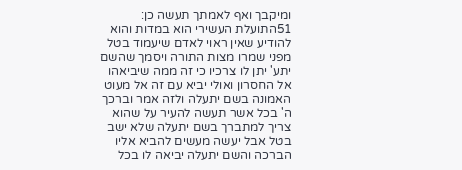ומיקבך ואף לאמתך תעשה כן:
51התועלת העשירי הוא במדות והוא להודיע שאין ראוי לאדם שיעמוד בטל מפני שמרו מצות התורה ויסמך שהשם יתע' יתן לו צרכיו כי זה ממה שיביאהו אל החסרון ואולי יביא עם זה אל מעוט האמונה בשם יתעלה ולזה אמר וברכך ה' בכל אשר תעשה להעיר על שהוא צריך למתברך בשם יתעלה שלא ישב בטל אבל יעשה מעשים להביא אליו הברכה והשם יתעלה יביאה לו בכל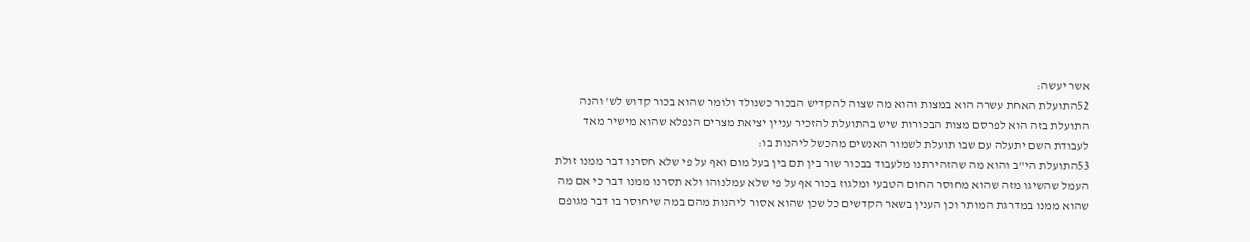אשר יעשה:
52התועלת האחת עשרה הוא במצות והוא מה שצוה להקדיש הבכור כשנולד ולומר שהוא בכור קדוש לש' והנה התועלת בזה הוא לפרסם מצות הבכורות שיש בהתועלת להזכיר עניין יציאת מצרים הנפלא שהוא מישיר מאד לעבודת השם יתעלה עם שבו תועלת לשמור האנשים מהכשל ליהנות בו:
53התועלת הי"ב והוא מה שהזהירתנו מלעבוד בבכור שור בין תם בין בעל מום ואף על פי שלא חסרנו דבר ממנו זולת העמל שהשיגו מזה שהוא מחוסר החום הטבעי ומלגוז בכור אף על פי שלא עמלנוהו ולא תסרנו ממנו דבר כי אם מה שהוא ממנו במדרגת המותר וכן הענין בשאר הקדשים כל שכן שהוא אסור ליהנות מהם במה שיחוסר בו דבר מגופם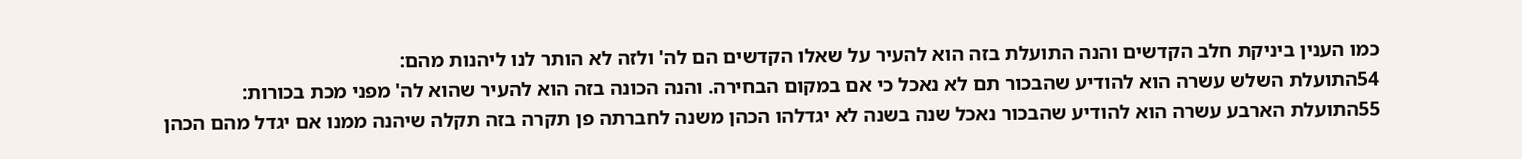כמו הענין ביניקת חלב הקדשים והנה התועלת בזה הוא להעיר על שאלו הקדשים הם לה' ולזה לא הותר לנו ליהנות מהם:
54התועלת השלש עשרה הוא להודיע שהבכור תם לא נאכל כי אם במקום הבחירה. והנה הכונה בזה הוא להעיר שהוא לה' מפני מכת בכורות:
55התועלת הארבע עשרה הוא להודיע שהבכור נאכל שנה בשנה לא יגדלהו הכהן משנה לחברתה פן תקרה בזה תקלה שיהנה ממנו אם יגדל מהם הכהן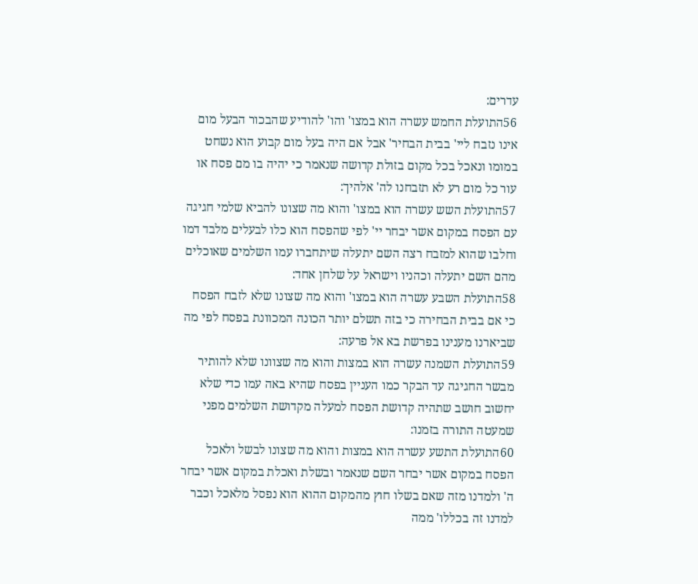עדרים:
56התועלת החמש עשרה הוא במצו' והו' להודיע שהבכור הבעל מום אינו נזבח ליי' בבית הבחיר' אבל אם היה בעל מום קבוע הוא נשחט במומו ונאכל בכל מקום בזולת קדושה שנאמר כי יהיה בו מם פסח או עור כל מום רע לא תזבחנו לה' אלהיך:
57התועלת השש עשרה הוא במצו' והוא מה שצונו להביא שלמי חגיגה עם הפסח במקום אשר יבחר יי' לפי שהפסח הוא כלו לבעלים מלבד דמו וחלבו שהוא למזבח רצה השם יתעלה שיתחברו עמו השלמים שאוכלים מהם השם יתעלה וכהניו וישראל על שלחן אחד:
58התועלת השבע עשרה הוא במצו' והוא מה שצונו שלא לזבח הפסח כי אם בבית הבחירה כי בזה תשלם יותר הכונה המכוונת בפסח לפי מה שביארנו מענינו בפרשת בא אל פרעה:
59התועלת השמנה עשרה הוא במצות והוא מה שצוונו שלא להותיר מבשר החגיגה עד הבקר כמו העניין בפסח שהיא באה עמו כדי שלא יחשוב חושב שתהיה קדושת הפסח למעלה מקדושת השלמים מפני שמעטה התורה בזמנו:
60התועלת התשע עשרה הוא במצות והוא מה שצונו לבשל ולאכל הפסח במקום אשר יבחר השם שנאמר ובשלת ואכלת במקום אשר יבחר ה' ולמדנו מזה שאם בשלו חוץ מהמקום ההוא הוא נפסל מלאכל וכבר למדנו זה בכללו' ממה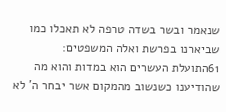שנאמר ובשר בשדה טרפה לא תאכלו כמו שביארנו בפרשת ואלה המשפטים:
61התועלת העשרים הוא במדות והוא מה שהודיענו כשנשוב מהמקום אשר יבחר ה' לא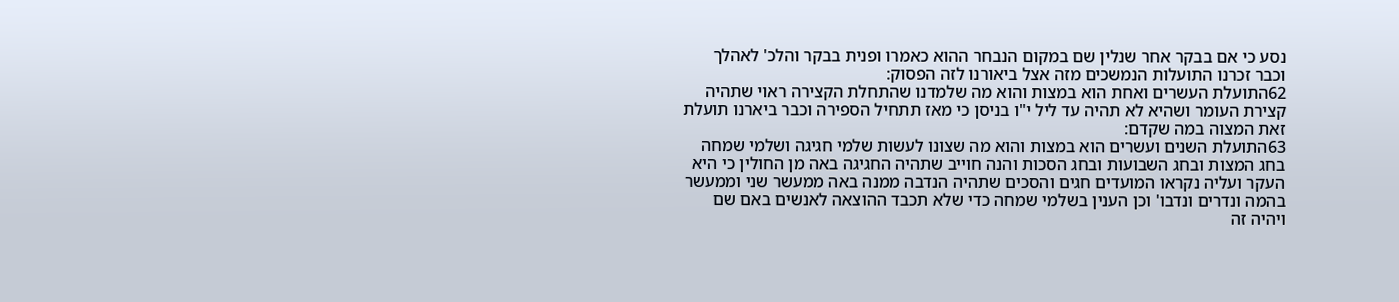נסע כי אם בבקר אחר שנלין שם במקום הנבחר ההוא כאמרו ופנית בבקר והלכ' לאהלך וכבר זכרנו התועלות הנמשכים מזה אצל ביאורנו לזה הפסוק:
62התועלת העשרים ואחת הוא במצות והוא מה שלמדנו שהתחלת הקצירה ראוי שתהיה קצירת העומר ושהיא לא תהיה עד ליל י"ו בניסן כי מאז תתחיל הספירה וכבר ביארנו תועלת זאת המצוה במה שקדם:
63התועלת השנים ועשרים הוא במצות והוא מה שצונו לעשות שלמי חגיגה ושלמי שמחה בחג המצות ובחג השבועות ובחג הסכות והנה חוייב שתהיה החגיגה באה מן החולין כי היא העקר ועליה נקראו המועדים חגים והסכים שתהיה הנדבה ממנה באה ממעשר שני וממעשר בהמה ונדרים ונדבו' וכן הענין בשלמי שמחה כדי שלא תכבד ההוצאה לאנשים באם שם ויהיה זה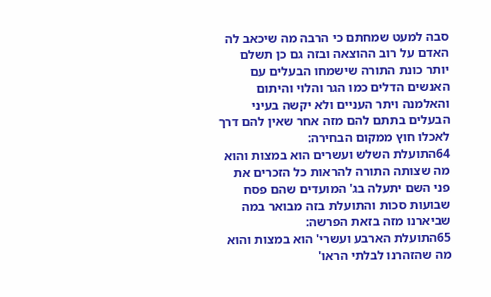סבה למעט שמחתם כי הרבה מה שיכאב לה האדם על רוב ההוצאה ובזה גם כן תשלם יותר כונת התורה שישמחו הבעלים עם האנשים הדלים כמו הגר והלוי והיתום והאלמנה ויתר העניים ולא יקשה בעיני הבעלים בתתם להם מזה אחר שאין להם דרך לאכלו חוץ ממקום הבחירה:
64התועלת השלש ועשרים הוא במצות והוא מה שצותה התורה להראות כל הזכרים את פני השם יתעלה בג' המועדים שהם פסח שבועות סכות והתועלת בזה מבואר במה שביארנו מזה בזאת הפרשה:
65התועלת הארבע ועשרי' הוא במצות והוא מה שהזהרנו לבלתי הראו'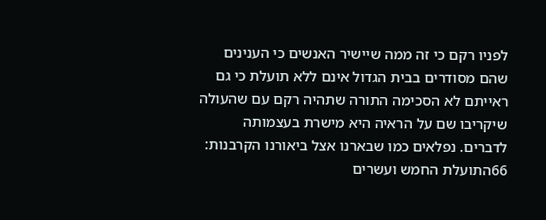לפניו רקם כי זה ממה שיישיר האנשים כי הענינים שהם מסודרים בבית הגדול אינם ללא תועלת כי גם ראייתם לא הסכימה התורה שתהיה רקם עם שהעולה שיקריבו שם על הראיה היא מישרת בעצמותה לדברים. נפלאים כמו שבארנו אצל ביאורנו הקרבנות:
66התועלת החמש ועשרים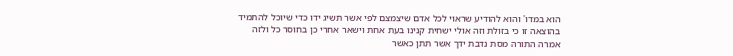הוא במדו' והוא להודיע שראוי לכל אדם שיצמצם לפי אשר תשיג ידו כדי שיוכל להתמיד בהוצאה זו כי בזולת וזה אולי ישחית קנינו בעת אחת וישאר אחרי כן בחוסר כל ולזה אמרה התורה מסת נדבת ידך אשר תתן כאשר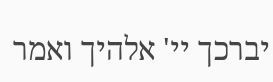יברכך יי' אלהיך ואמר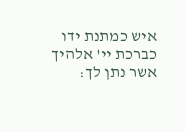איש כמתנת ידו כברכת יי' אלהיך אשר נתן לך: